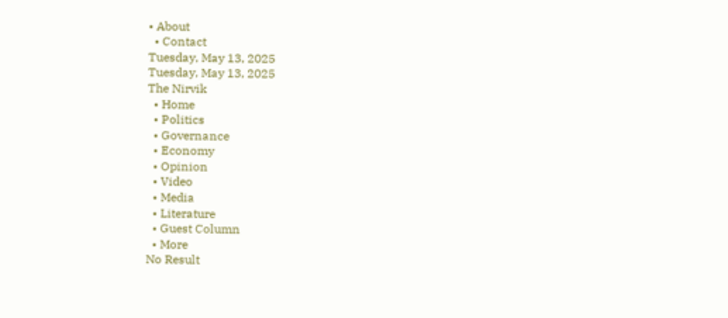• About
  • Contact
Tuesday, May 13, 2025
Tuesday, May 13, 2025
The Nirvik
  • Home
  • Politics
  • Governance
  • Economy
  • Opinion
  • Video
  • Media
  • Literature
  • Guest Column
  • More
No Result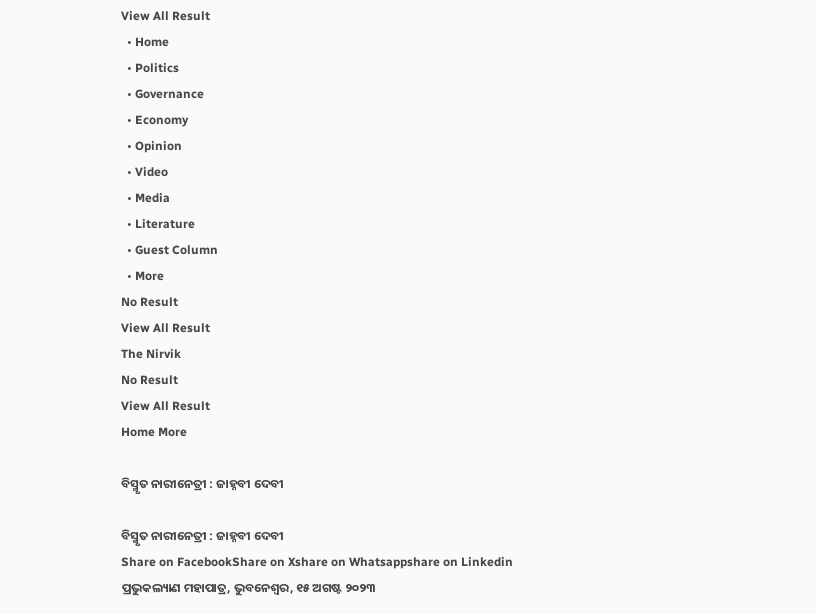View All Result
  • Home
  • Politics
  • Governance
  • Economy
  • Opinion
  • Video
  • Media
  • Literature
  • Guest Column
  • More
No Result
View All Result
The Nirvik
No Result
View All Result
Home More

ବିସ୍ମୃତ ନାରୀନେତ୍ରୀ : ଜାହ୍ନବୀ ଦେବୀ

ବିସ୍ମୃତ ନାରୀନେତ୍ରୀ : ଜାହ୍ନବୀ ଦେବୀ
Share on FacebookShare on Xshare on Whatsappshare on Linkedin
ପ୍ରଭୁକଲ୍ୟାଣ ମହାପାତ୍ର, ଭୁବନେଶ୍ୱର, ୧୫ ଅଗଷ୍ଟ ୨୦୨୩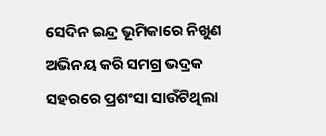ସେଦିନ ଇନ୍ଦ୍ର ଭୂମିକାରେ ନିଖୁଣ ଅଭିନୟ କରି ସମଗ୍ର ଭଦ୍ରକ ସହରରେ ପ୍ରଶଂସା ସାଉଁଟିଥିଲା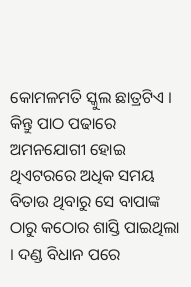କୋମଳମତି ସ୍କୁଲ ଛାତ୍ରଟିଏ । କିନ୍ତୁ ପାଠ ପଢାରେ ଅମନଯୋଗୀ ହୋଇ ଥିଏଟରରେ ଅଧିକ ସମୟ ବିତାଉ ଥିବାରୁ ସେ ବାପାଙ୍କ ଠାରୁ କଠୋର ଶାସ୍ତି ପାଇଥିଲା । ଦଣ୍ଡ ବିଧାନ ପରେ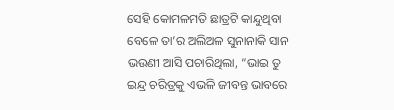ସେହି କୋମଳମତି ଛାତ୍ରଟି କାନ୍ଦୁଥିବା ବେଳେ ତା’ର ଅଲିଅଳ ସୁନାନାକି ସାନ ଭଉଣୀ ଆସି ପଚାରିଥିଲା, “ଭାଇ ତୁ ଇନ୍ଦ୍ର ଚରିତ୍ରକୁ ଏଭଳି ଜୀବନ୍ତ ଭାବରେ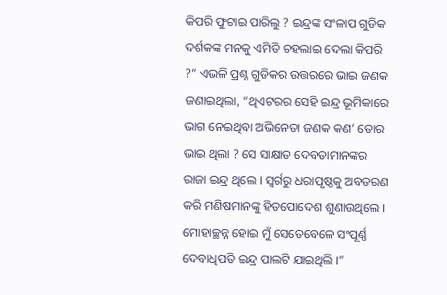କିପରି ଫୁଟାଇ ପାରିଲୁ ? ଇନ୍ଦ୍ରଙ୍କ ସଂଳାପ ଗୁଡିକ ଦର୍ଶକଙ୍କ ମନକୁ ଏମିତି ଚହଲାଇ ଦେଲା କିପରି ?” ଏଭଳି ପ୍ରଶ୍ନ ଗୁଡିକର ଉତ୍ତରରେ ଭାଇ ଜଣକ ଜଣାଇଥିଲା, “ଥିଏଟରର ସେହି ଇନ୍ଦ୍ର ଭୂମିକାରେ ଭାଗ ନେଇଥିବା ଅଭିନେତା ଜଣକ କଣ’ ତୋର ଭାଇ ଥିଲା ? ସେ ସାକ୍ଷାତ ଦେବତାମାନଙ୍କର ରାଜା ଇନ୍ଦ୍ର ଥିଲେ । ସ୍ୱର୍ଗରୁ ଧରାପୃଷ୍ଠକୁ ଅବତରଣ କରି ମଣିଷମାନଙ୍କୁ ହିତପୋଦେଶ ଶୁଣାଉଥିଲେ । ମୋହାଚ୍ଛନ୍ନ ହୋଇ ମୁଁ ସେତେବେଳେ ସଂପୂର୍ଣ୍ଣ ଦେବାଧିପତି ଇନ୍ଦ୍ର ପାଲଟି ଯାଇଥିଲି ।”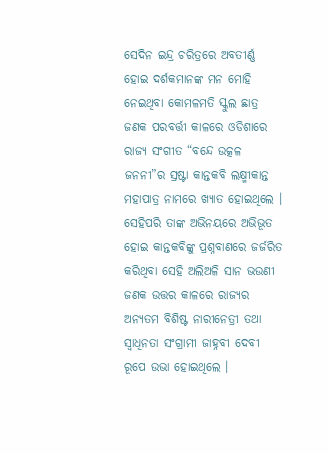ସେଦିନ ଇନ୍ଦ୍ର ଚରିତ୍ରରେ ଅବତୀର୍ଣ୍ଣ ହୋଇ ଦର୍ଶକମାନଙ୍କ ମନ ମୋହି ନେଇଥିବା କୋମଳମତି ସ୍କୁଲ ଛାତ୍ର ଜଣକ ପରବର୍ତ୍ତୀ କାଳରେ ଓଡିଶାରେ ରାଜ୍ୟ ସଂଗୀତ “ବନ୍ଦେ ଉତ୍କଳ ଜନନୀ”ର ସ୍ରଷ୍ଟା କାନ୍ତକବି ଲକ୍ଷ୍ମୀକାନ୍ତ ମହାପାତ୍ର ନାମରେ ଖ୍ୟାତ ହୋଇଥିଲେ । ସେହିପରି ତାଙ୍କ ଅଭିନୟରେ ଅଭିଭୂତ ହୋଇ କାନ୍ତକବିଙ୍କୁ ପ୍ରଶ୍ନବାଣରେ ଜର୍ଜରିତ କରିଥିବା ସେହି ଅଲିଅଳି ସାନ ଭଉଣୀ ଜଣକ ଉତ୍ତର କାଳରେ ରାଜ୍ୟର ଅନ୍ୟତମ ବିଶିଷ୍ଟ ନାରୀନେତ୍ରୀ ତଥା ସ୍ୱାଧିନତା ସଂଗ୍ରାମୀ ଜାହ୍ନବୀ ଦେବୀ ରୂପେ ଉଭା ହୋଇଥିଲେ ।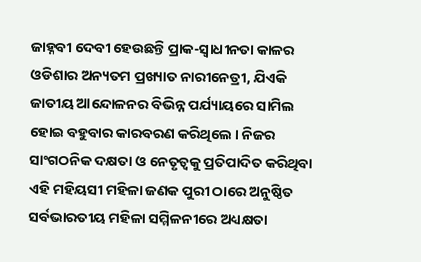ଜାହ୍ନବୀ ଦେବୀ ହେଉଛନ୍ତି ପ୍ରାକ-ସ୍ୱାଧୀନତା କାଳର ଓଡିଶାର ଅନ୍ୟତମ ପ୍ରଖ୍ୟାତ ନାରୀନେତ୍ରୀ, ଯିଏକି ଜାତୀୟ ଆନ୍ଦୋଳନର ବିଭିନ୍ନ ପର୍ଯ୍ୟାୟରେ ସାମିଲ ହୋଇ ବହୁବାର କାରବରଣ କରିଥିଲେ । ନିଜର ସାଂଗଠନିକ ଦକ୍ଷତା ଓ ନେତୃତ୍ୱକୁ ପ୍ରତିପାଦିତ କରିଥିବା ଏହି ମହିୟସୀ ମହିଳା ଜଣକ ପୁରୀ ଠାରେ ଅନୁଷ୍ଠିତ ସର୍ବଭାରତୀୟ ମହିଳା ସମ୍ମିଳନୀରେ ଅଧ୍ୟକ୍ଷତା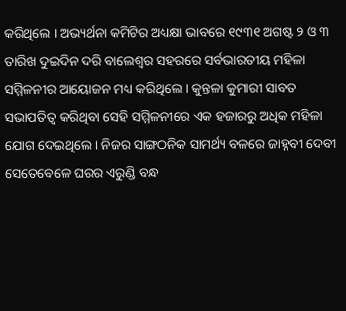କରିଥିଲେ । ଅଭ୍ୟର୍ଥନା କମିଟିର ଅଧ୍ୟକ୍ଷା ଭାବରେ ୧୯୩୧ ଅଗଷ୍ଟ ୨ ଓ ୩ ତାରିଖ ଦୁଇଦିନ ଦରି ବାଲେଶ୍ୱର ସହରରେ ସର୍ବଭାରତୀୟ ମହିଳା ସମ୍ମିଳନୀର ଆୟୋଜନ ମଧ୍ୟ କରିଥିଲେ । କୁନ୍ତଳା କୁମାରୀ ସାବତ ସଭାପତିତ୍ୱ କରିଥିବା ସେହି ସମ୍ମିଳନୀରେ ଏକ ହଜାରରୁ ଅଧିକ ମହିଳା ଯୋଗ ଦେଇଥିଲେ । ନିଜର ସାଙ୍ଗଠନିକ ସାମର୍ଥ୍ୟ ବଳରେ ଜାହ୍ନବୀ ଦେବୀ ସେତେବେଳେ ଘରର ଏରୁଣ୍ଡି ବନ୍ଧ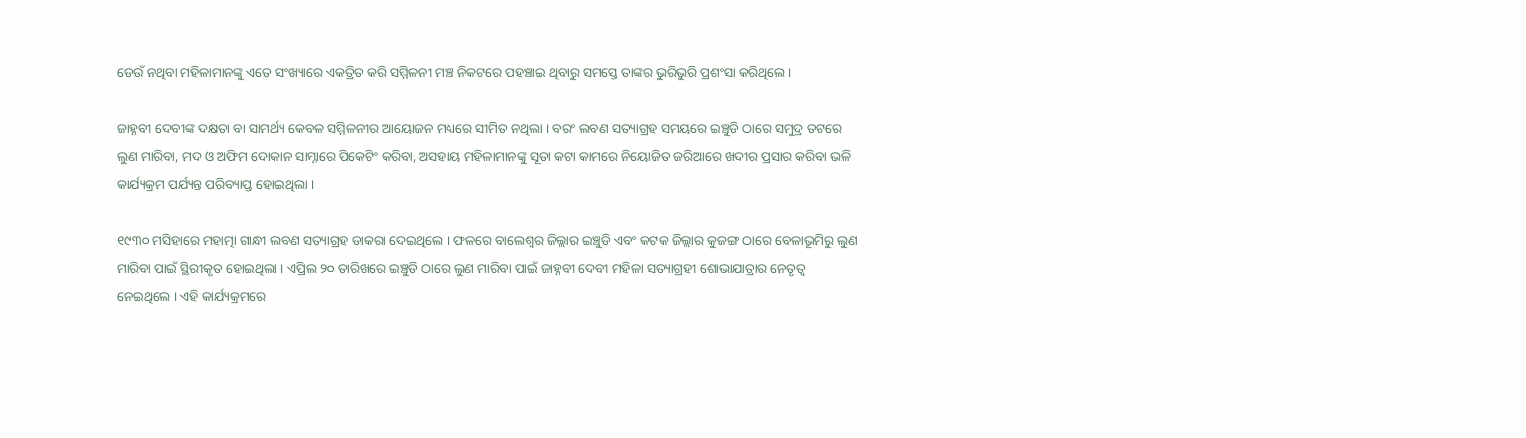ଡେଉଁ ନଥିବା ମହିଳାମାନଙ୍କୁ ଏତେ ସଂଖ୍ୟାରେ ଏକତ୍ରିତ କରି ସମ୍ମିଳନୀ ମଞ୍ଚ ନିକଟରେ ପହଞ୍ଚାଇ ଥିବାରୁ ସମସ୍ତେ ତାଙ୍କର ଭୁରିଭୁରି ପ୍ରଶଂସା କରିଥିଲେ ।

ଜାହ୍ନବୀ ଦେବୀଙ୍କ ଦକ୍ଷତା ବା ସାମର୍ଥ୍ୟ କେବଳ ସମ୍ମିଳନୀର ଆୟୋଜନ ମଧ୍ୟରେ ସୀମିତ ନଥିଲା । ବରଂ ଲବଣ ସତ୍ୟାଗ୍ରହ ସମୟରେ ଇଞ୍ଚୁଡି ଠାରେ ସମୁଦ୍ର ତଟରେ ଲୁଣ ମାରିବା, ମଦ ଓ ଅଫିମ ଦୋକାନ ସାମ୍ନାରେ ପିକେଟିଂ କରିବା, ଅସହାୟ ମହିଳାମାନଙ୍କୁ ସୂତା କଟା କାମରେ ନିୟୋଜିତ ଜରିଆରେ ଖଦୀର ପ୍ରସାର କରିବା ଭଳି କାର୍ଯ୍ୟକ୍ରମ ପର୍ଯ୍ୟନ୍ତ ପରିବ୍ୟାପ୍ତ ହୋଇଥିଲା ।

୧୯୩୦ ମସିହାରେ ମହାତ୍ମା ଗାନ୍ଧୀ ଲବଣ ସତ୍ୟାଗ୍ରହ ଡାକରା ଦେଇଥିଲେ । ଫଳରେ ବାଲେଶ୍ୱର ଜିଲ୍ଲାର ଇଞ୍ଚୁଡି ଏବଂ କଟକ ଜିଲ୍ଲାର କୁଜଙ୍ଗ ଠାରେ ବେଳାଭୂମିରୁ ଲୁଣ ମାରିବା ପାଇଁ ସ୍ଥିରୀକୃତ ହୋଇଥିଲା । ଏପ୍ରିଲ ୨୦ ତାରିଖରେ ଇଞ୍ଚୁଡି ଠାରେ ଲୁଣ ମାରିବା ପାଇଁ ଜାହ୍ନବୀ ଦେବୀ ମହିଳା ସତ୍ୟାଗ୍ରହୀ ଶୋଭାଯାତ୍ରାର ନେତୃତ୍ୱ ନେଇଥିଲେ । ଏହି କାର୍ଯ୍ୟକ୍ରମରେ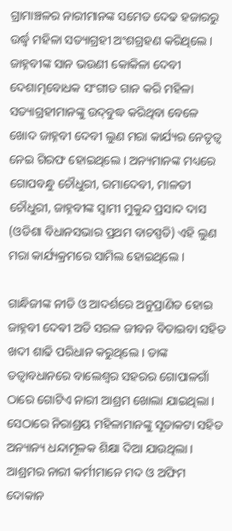ଗ୍ରାମାଞ୍ଚଳର ନାରୀମାନଙ୍କ ସମେତ ଦେଢ ହଜାରରୁ ଉର୍ଦ୍ଧ୍ୱ ମହିଳା ସତ୍ୟାଗ୍ରହୀ ଅଂଶଗ୍ରହଣ କରିଥିଲେ । ଜାହ୍ନବୀଙ୍କ ସାନ ଭଉଣୀ କୋକିଳା ଦେବୀ ଦେଶାତ୍ମବୋଧକ ସଂଗୀତ ଗାନ କରି ମହିଳା ସତ୍ୟାଗ୍ରହୀମାନଙ୍କୁ ଉଦ୍‌ବୁଦ୍ଧ କରିଥିବା ବେଳେ ଖୋଦ ଜାହ୍ନବୀ ଦେବୀ ଲୁଣ ମରା କାର୍ଯ୍ୟର ନେତୃତ୍ୱ ନେଇ ଗିରଫ ହୋଇଥିଲେ । ଅନ୍ୟମାନଙ୍କ ମଧ୍ୟରେ ଗୋପବନ୍ଧୁ ଚୌଧୁରୀ, ରମାଦେବୀ, ମାଳତୀ ଚୌଧୁରୀ, ଜାହ୍ନବୀଙ୍କ ସ୍ୱାମୀ ମୁକୁନ୍ଦ ପ୍ରସାଦ ଦାସ (ଓଡିଶା ବିଧାନସଭାର ପ୍ରଥମ ବାଚସ୍ପତି) ଏହି ଲୁଣ ମରା କାର୍ଯ୍ୟକ୍ରମରେ ସାମିଲ ହୋଇଥିଲେ ।

ଗାନ୍ଧିଜୀଙ୍କ ନୀତି ଓ ଆଦର୍ଶରେ ଅନୁପ୍ରାଣିତ ହୋଇ ଜାହ୍ନବୀ ଦେଵୀ ଅତି ସରଳ ଜୀବନ ବିତାଇବା ସହିତ ଖଦୀ ଶାଢି ପରିଧାନ କରୁଥିଲେ । ତାଙ୍କ ତତ୍ୱାବଧାନରେ ବାଲେଶ୍ୱର ସହରର ଗୋପାଳଗାଁ ଠାରେ ଗୋଟିଏ ନାରୀ ଆଶ୍ରମ ଖୋଲା ଯାଇଥିଲା । ସେଠାରେ ନିରାଶ୍ରୟ ମହିଳାମାନଙ୍କୁ ସୂତାକଟା ସହିତ ଅନ୍ୟାନ୍ୟ ଧନ୍ଦାମୂଳକ ଶିକ୍ଷା ଦିଆ ଯାଉଥିଲା । ଆଶ୍ରମର ନାରୀ କର୍ମୀମାନେ ମଦ ଓ ଅଫିମ ଦୋକାନ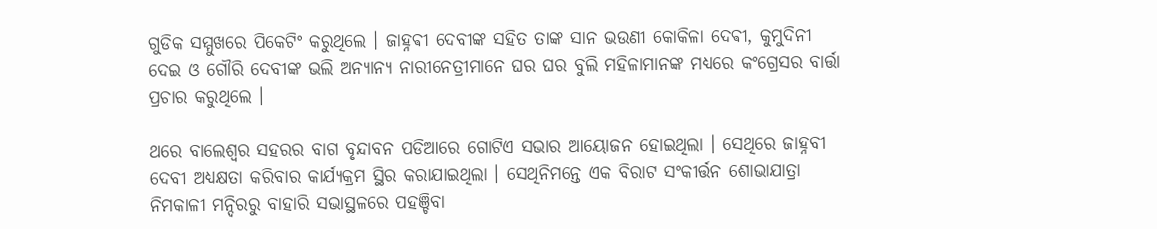ଗୁଡିକ ସମ୍ମୁଖରେ ପିକେଟିଂ କରୁଥିଲେ । ଜାହ୍ନଵୀ ଦେବୀଙ୍କ ସହିତ ତାଙ୍କ ସାନ ଭଉଣୀ କୋକିଳା ଦେଵୀ, କୁମୁଦିନୀ ଦେଇ ଓ ଗୌରି ଦେବୀଙ୍କ ଭଲି ଅନ୍ୟାନ୍ୟ ନାରୀନେତ୍ରୀମାନେ ଘର ଘର ବୁଲି ମହିଳାମାନଙ୍କ ମଧ୍ୟରେ କଂଗ୍ରେସର ବାର୍ତ୍ତା ପ୍ରଚାର କରୁଥିଲେ ।

ଥରେ ବାଲେଶ୍ୱର ସହରର ବାଗ ବୃନ୍ଦାବନ ପଡିଆରେ ଗୋଟିଏ ସଭାର ଆୟୋଜନ ହୋଇଥିଲା । ସେଥିରେ ଜାହ୍ନବୀ ଦେବୀ ଅଧ୍ୟକ୍ଷତା କରିବାର କାର୍ଯ୍ୟକ୍ରମ ସ୍ଥିର କରାଯାଇଥିଲା । ସେଥିନିମନ୍ତେ ଏକ ବିରାଟ ସଂକୀର୍ତ୍ତନ ଶୋଭାଯାତ୍ରା ନିମକାଳୀ ମନ୍ଦିରରୁ ବାହାରି ସଭାସ୍ଥଳରେ ପହଞ୍ଚିବା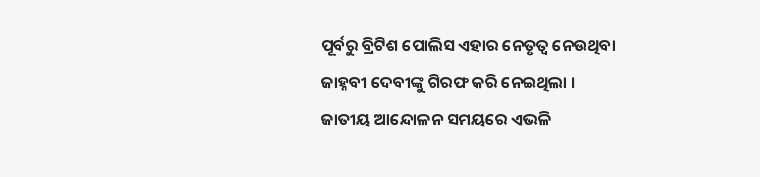ପୂର୍ବରୁ ବ୍ରିଟିଶ ପୋଲିସ ଏହାର ନେତୃତ୍ୱ ନେଉଥିବା ଜାହ୍ନବୀ ଦେବୀଙ୍କୁ ଗିରଫ କରି ନେଇଥିଲା । ଜାତୀୟ ଆନ୍ଦୋଳନ ସମୟରେ ଏଭଳି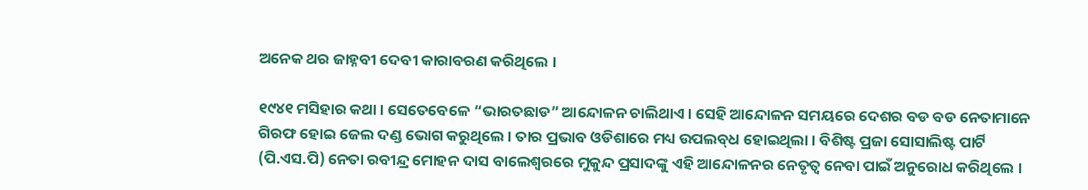ଅନେକ ଥର ଜାହ୍ନବୀ ଦେବୀ କାରାବରଣ କରିଥିଲେ ।

୧୯୪୧ ମସିହାର କଥା । ସେତେବେଳେ “ଭାରତଛାଡ” ଆନ୍ଦୋଳନ ଚାଲିଥାଏ । ସେହି ଆନ୍ଦୋଳନ ସମୟରେ ଦେଶର ବଡ ବଡ ନେତାମାନେ ଗିରଫ ହୋଇ ଜେଲ ଦଣ୍ଡ ଭୋଗ କରୁଥିଲେ । ତାର ପ୍ରଭାବ ଓଡିଶାରେ ମଧ୍ୟ ଉପଲବ୍‌ଧ ହୋଇଥିଲା । ବିଶିଷ୍ଟ ପ୍ରଜା ସୋସାଲିଷ୍ଟ ପାର୍ଟି (ପି.ଏସ.ପି) ନେତା ରବୀନ୍ଦ୍ର ମୋହନ ଦାସ ବାଲେଶ୍ୱରରେ ମୁକୁନ୍ଦ ପ୍ରସାଦଙ୍କୁ ଏହି ଆନ୍ଦୋଳନର ନେତୃତ୍ୱ ନେବା ପାଇଁ ଅନୁରୋଧ କରିଥିଲେ ।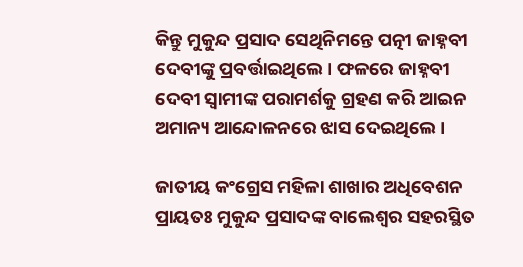କିନ୍ତୁ ମୁକୁନ୍ଦ ପ୍ରସାଦ ସେଥିନିମନ୍ତେ ପତ୍ନୀ ଜାହ୍ନବୀ ଦେବୀଙ୍କୁ ପ୍ରବର୍ତ୍ତାଇଥିଲେ । ଫଳରେ ଜାହ୍ନବୀ ଦେବୀ ସ୍ୱାମୀଙ୍କ ପରାମର୍ଶକୁ ଗ୍ରହଣ କରି ଆଇନ ଅମାନ୍ୟ ଆନ୍ଦୋଳନରେ ଝାସ ଦେଇଥିଲେ ।

ଜାତୀୟ କଂଗ୍ରେସ ମହିଳା ଶାଖାର ଅଧିବେଶନ ପ୍ରାୟତଃ ମୁକୁନ୍ଦ ପ୍ରସାଦଙ୍କ ବାଲେଶ୍ୱର ସହରସ୍ଥିତ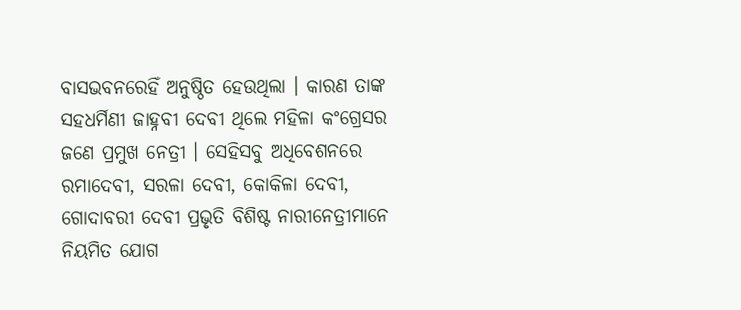ବାସଭବନରେହିଁ ଅନୁଷ୍ଠିତ ହେଉଥିଲା । କାରଣ ତାଙ୍କ ସହଧର୍ମିଣୀ ଜାହ୍ନବୀ ଦେବୀ ଥିଲେ ମହିଳା କଂଗ୍ରେସର ଜଣେ ପ୍ରମୁଖ ନେତ୍ରୀ । ସେହିସବୁ ଅଧିବେଶନରେ ରମାଦେବୀ, ସରଳା ଦେବୀ, କୋକିଳା ଦେବୀ, ଗୋଦାବରୀ ଦେବୀ ପ୍ରଭୃତି ବିଶିଷ୍ଟ ନାରୀନେତ୍ରୀମାନେ ନିୟମିତ ଯୋଗ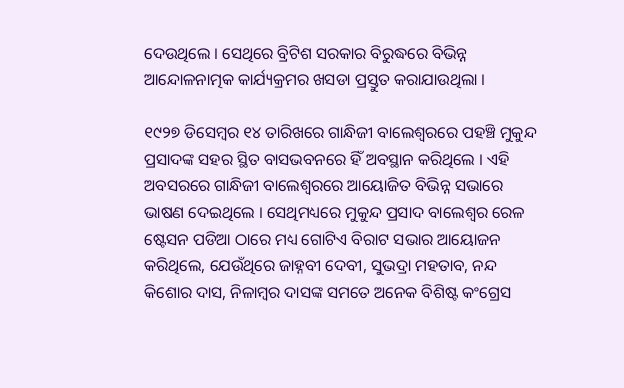ଦେଉଥିଲେ । ସେଥିରେ ବ୍ରିଟିଶ ସରକାର ବିରୁଦ୍ଧରେ ବିଭିନ୍ନ ଆନ୍ଦୋଳନାତ୍ମକ କାର୍ଯ୍ୟକ୍ରମର ଖସଡା ପ୍ରସ୍ତୁତ କରାଯାଉଥିଲା ।

୧୯୨୭ ଡିସେମ୍ବର ୧୪ ତାରିଖରେ ଗାନ୍ଧିଜୀ ବାଲେଶ୍ୱରରେ ପହଞ୍ଚି ମୁକୁନ୍ଦ ପ୍ରସାଦଙ୍କ ସହର ସ୍ଥିତ ବାସଭବନରେ ହିଁ ଅବସ୍ଥାନ କରିଥିଲେ । ଏହି ଅବସରରେ ଗାନ୍ଧିଜୀ ବାଲେଶ୍ୱରରେ ଆୟୋଜିତ ବିଭିନ୍ନ ସଭାରେ ଭାଷଣ ଦେଇଥିଲେ । ସେଥିମଧ୍ୟରେ ମୁକୁନ୍ଦ ପ୍ରସାଦ ବାଲେଶ୍ୱର ରେଳ ଷ୍ଟେସନ ପଡିଆ ଠାରେ ମଧ୍ୟ ଗୋଟିଏ ବିରାଟ ସଭାର ଆୟୋଜନ କରିଥିଲେ, ଯେଉଁଥିରେ ଜାହ୍ନବୀ ଦେବୀ, ସୁଭଦ୍ରା ମହତାବ, ନନ୍ଦ କିଶୋର ଦାସ, ନିଳାମ୍ବର ଦାସଙ୍କ ସମତେ ଅନେକ ବିଶିଷ୍ଟ କଂଗ୍ରେସ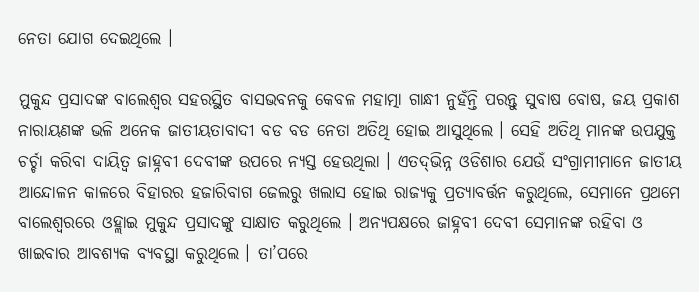ନେତା ଯୋଗ ଦେଇଥିଲେ ।

ମୁକୁନ୍ଦ ପ୍ରସାଦଙ୍କ ବାଲେଶ୍ୱର ସହରସ୍ଥିତ ବାସଭବନକୁ କେବଳ ମହାତ୍ମା ଗାନ୍ଧୀ ନୁହଁନ୍ତି ପରନ୍ତୁ ସୁବାଷ ବୋଷ, ଜୟ ପ୍ରକାଶ ନାରାୟଣଙ୍କ ଭଳି ଅନେକ ଜାତୀୟତାବାଦୀ ବଡ ବଡ ନେତା ଅତିଥି ହୋଇ ଆସୁଥିଲେ । ସେହି ଅତିଥି ମାନଙ୍କ ଉପଯୁକ୍ତ ଚର୍ଚ୍ଚା କରିବା ଦାୟିତ୍ୱ ଜାହ୍ନବୀ ଦେବୀଙ୍କ ଉପରେ ନ୍ୟସ୍ତ ହେଉଥିଲା । ଏତଦ୍‌ଭିନ୍ନ ଓଡିଶାର ଯେଉଁ ସଂଗ୍ରାମୀମାନେ ଜାତୀୟ ଆନ୍ଦୋଳନ କାଳରେ ବିହାରର ହଜାରିବାଗ ଜେଲରୁ ଖଲାସ ହୋଇ ରାଜ୍ୟକୁ ପ୍ରତ୍ୟାବର୍ତ୍ତନ କରୁଥିଲେ, ସେମାନେ ପ୍ରଥମେ ବାଲେଶ୍ୱରରେ ଓହ୍ଲାଇ ମୁକୁନ୍ଦ ପ୍ରସାଦଙ୍କୁ ସାକ୍ଷାତ କରୁଥିଲେ । ଅନ୍ୟପକ୍ଷରେ ଜାହ୍ନବୀ ଦେବୀ ସେମାନଙ୍କ ରହିବା ଓ ଖାଇବାର ଆବଶ୍ୟକ ବ୍ୟବସ୍ଥା କରୁଥିଲେ । ତା’ପରେ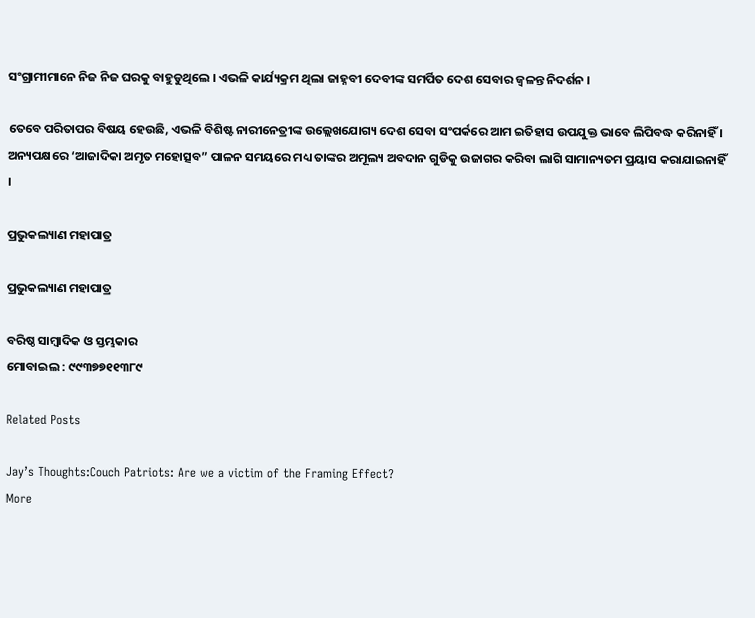ସଂଗ୍ରାମୀମାନେ ନିଜ ନିଜ ଘରକୁ ବାହୁଡୁଥିଲେ । ଏଭଳି କାର୍ଯ୍ୟକ୍ରମ ଥିଲା ଜାହ୍ନବୀ ଦେବୀଙ୍କ ସମର୍ପିତ ଦେଶ ସେବାର ଜ୍ୱଳନ୍ତ ନିଦର୍ଶନ ।

ତେବେ ପରିତାପର ବିଷୟ ହେଉଛି, ଏଭଳି ବିଶିଷ୍ଟ ନାରୀନେତ୍ରୀଙ୍କ ଉଲ୍ଲେଖଯୋଗ୍ୟ ଦେଶ ସେବା ସଂପର୍କରେ ଆମ ଇତିହାସ ଉପଯୁକ୍ତ ଭାବେ ଲିପିବଦ୍ଧ କରିନାହିଁ । ଅନ୍ୟପକ୍ଷରେ ‘ଆଜାଦିକା ଅମୃତ ମହୋତ୍ସବ” ପାଳନ ସମୟରେ ମଧ୍ୟ ତାଙ୍କର ଅମୂଲ୍ୟ ଅବଦାନ ଗୁଡିକୁ ଉଜାଗର କରିବା ଲାଗି ସାମାନ୍ୟତମ ପ୍ରୟାସ କରାଯାଇନାହିଁ ।

ପ୍ରଭୁକଲ୍ୟାଣ ମହାପାତ୍ର

ପ୍ରଭୁକଲ୍ୟାଣ ମହାପାତ୍ର

ବରିଷ୍ଠ ସାମ୍ବାଦିକ ଓ ସ୍ତମ୍ଭକାର
ମୋବାଇଲ : ୯୯୩୭୭୧୧୩୮୯

Related Posts

Jay’s Thoughts:Couch Patriots: Are we a victim of the Framing Effect?
More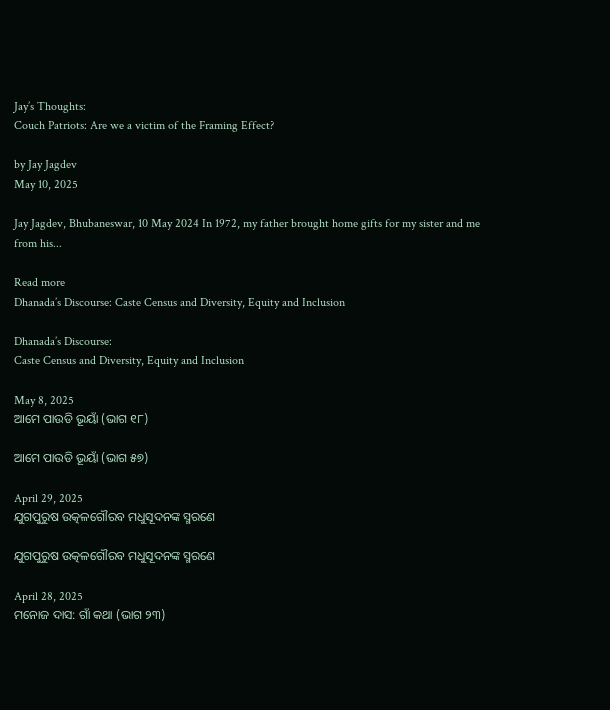Jay’s Thoughts:
Couch Patriots: Are we a victim of the Framing Effect?

by Jay Jagdev
May 10, 2025

Jay Jagdev, Bhubaneswar, 10 May 2024 In 1972, my father brought home gifts for my sister and me from his...

Read more
Dhanada’s Discourse: Caste Census and Diversity, Equity and Inclusion

Dhanada’s Discourse:
Caste Census and Diversity, Equity and Inclusion

May 8, 2025
ଆମେ ପାଉଡି ଭୂୟାଁ (ଭାଗ ୧୮)

ଆମେ ପାଉଡି ଭୂୟାଁ (ଭାଗ ୫୭)

April 29, 2025
ଯୁଗପୁରୁଷ ଉତ୍କଳଗୌରବ ମଧୁସୂଦନଙ୍କ ସ୍ମରଣେ

ଯୁଗପୁରୁଷ ଉତ୍କଳଗୌରବ ମଧୁସୂଦନଙ୍କ ସ୍ମରଣେ

April 28, 2025
ମନୋଜ ଦାସ: ଗାଁ କଥା (ଭାଗ ୨୩)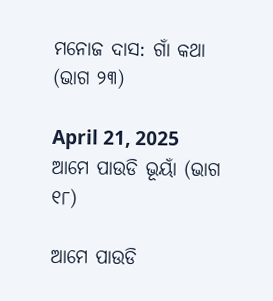ମନୋଜ ଦାସ: ଗାଁ କଥା (ଭାଗ ୨୩)

April 21, 2025
ଆମେ ପାଉଡି ଭୂୟାଁ (ଭାଗ ୧୮)

ଆମେ ପାଉଡି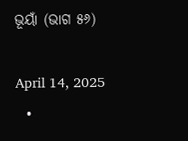ଭୂୟାଁ (ଭାଗ ୫୬)

April 14, 2025
  •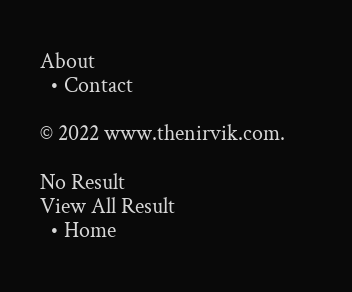About
  • Contact

© 2022 www.thenirvik.com.

No Result
View All Result
  • Home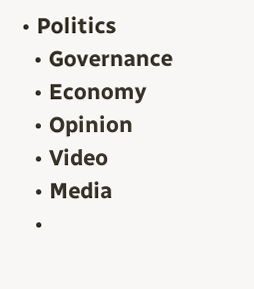• Politics
  • Governance
  • Economy
  • Opinion
  • Video
  • Media
  •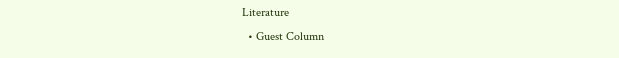Literature
  • Guest Column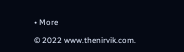• More

© 2022 www.thenirvik.com.